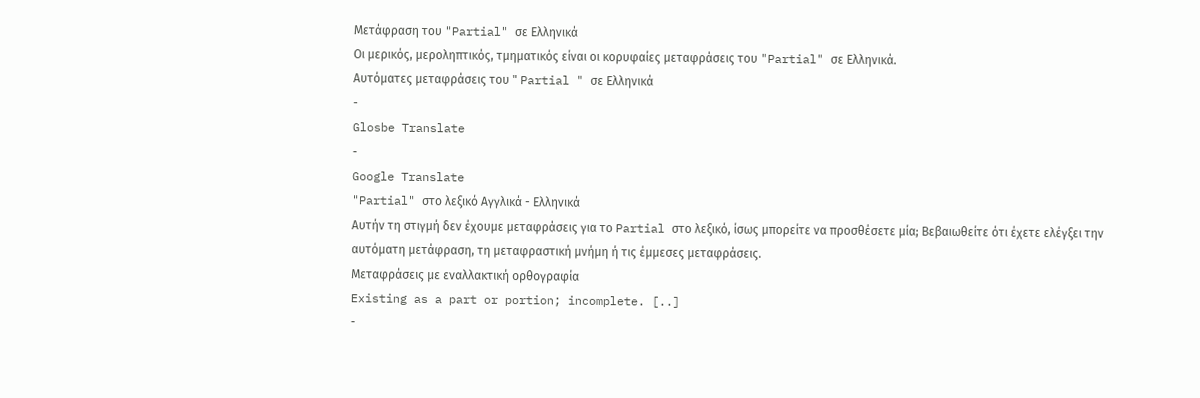Μετάφραση του "Partial" σε Ελληνικά
Οι μερικός, μεροληπτικός, τμηματικός είναι οι κορυφαίες μεταφράσεις του "Partial" σε Ελληνικά.
Αυτόματες μεταφράσεις του " Partial " σε Ελληνικά
-
Glosbe Translate
-
Google Translate
"Partial" στο λεξικό Αγγλικά - Ελληνικά
Αυτήν τη στιγμή δεν έχουμε μεταφράσεις για το Partial στο λεξικό, ίσως μπορείτε να προσθέσετε μία; Βεβαιωθείτε ότι έχετε ελέγξει την αυτόματη μετάφραση, τη μεταφραστική μνήμη ή τις έμμεσες μεταφράσεις.
Μεταφράσεις με εναλλακτική ορθογραφία
Existing as a part or portion; incomplete. [..]
-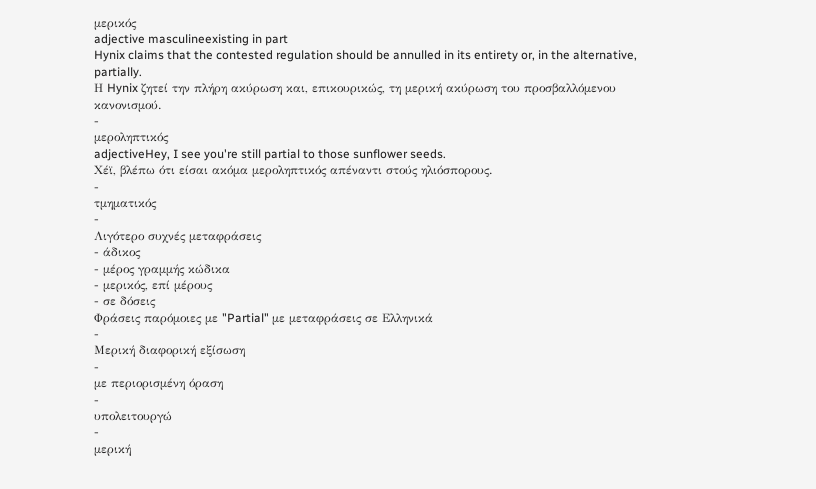μερικός
adjective masculineexisting in part
Hynix claims that the contested regulation should be annulled in its entirety or, in the alternative, partially.
Η Hynix ζητεί την πλήρη ακύρωση και, επικουρικώς, τη μερική ακύρωση του προσβαλλόμενου κανονισμού.
-
μεροληπτικός
adjectiveHey, I see you're still partial to those sunflower seeds.
Χέϊ, βλέπω ότι είσαι ακόμα μεροληπτικός απέναντι στούς ηλιόσπορους.
-
τμηματικός
-
Λιγότερο συχνές μεταφράσεις
- άδικος
- μέρος γραμμής κώδικα
- μερικός, επί μέρους
- σε δόσεις
Φράσεις παρόμοιες με "Partial" με μεταφράσεις σε Ελληνικά
-
Μερική διαφορική εξίσωση
-
με περιορισμένη όραση
-
υπολειτουργώ
-
μερική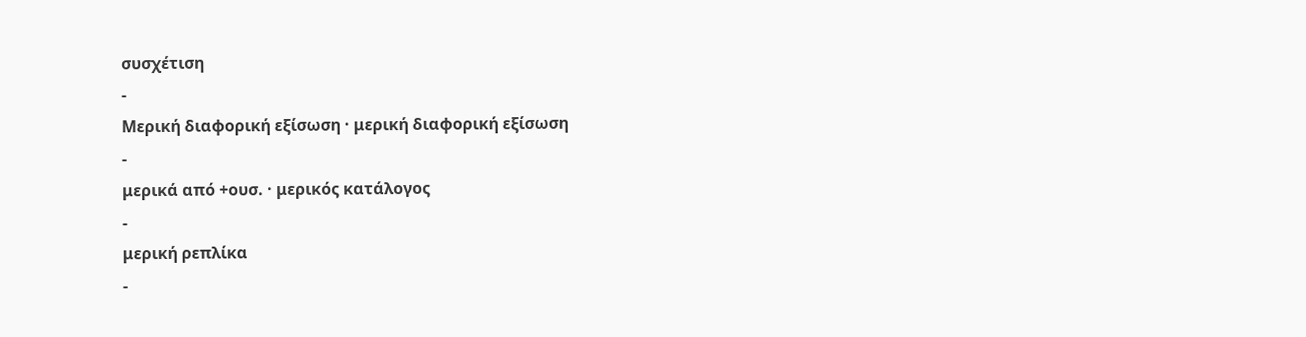συσχέτιση
-
Μερική διαφορική εξίσωση · μερική διαφορική εξίσωση
-
μερικά από +ουσ. · μερικός κατάλογος
-
μερική ρεπλίκα
-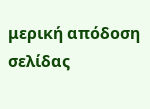μερική απόδοση σελίδας